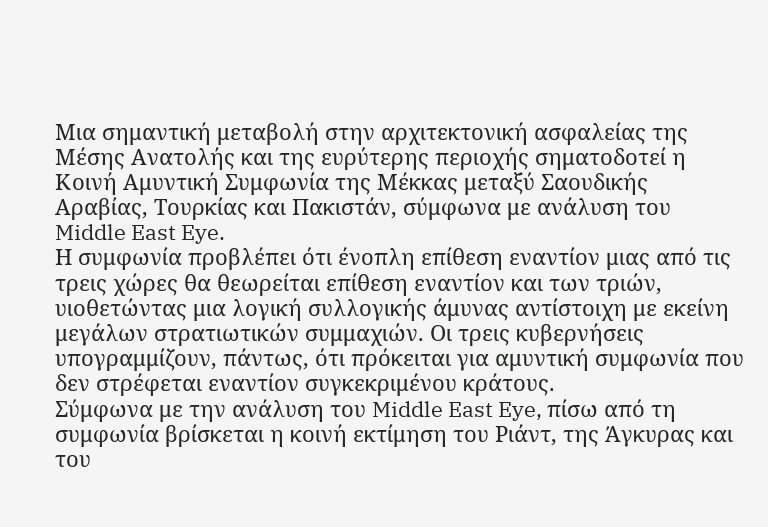Μια σημαντική μεταβολή στην αρχιτεκτονική ασφαλείας της Μέσης Ανατολής και της ευρύτερης περιοχής σηματοδοτεί η Κοινή Αμυντική Συμφωνία της Μέκκας μεταξύ Σαουδικής Αραβίας, Τουρκίας και Πακιστάν, σύμφωνα με ανάλυση του Middle East Eye.
Η συμφωνία προβλέπει ότι ένοπλη επίθεση εναντίον μιας από τις τρεις χώρες θα θεωρείται επίθεση εναντίον και των τριών, υιοθετώντας μια λογική συλλογικής άμυνας αντίστοιχη με εκείνη μεγάλων στρατιωτικών συμμαχιών. Οι τρεις κυβερνήσεις υπογραμμίζουν, πάντως, ότι πρόκειται για αμυντική συμφωνία που δεν στρέφεται εναντίον συγκεκριμένου κράτους.
Σύμφωνα με την ανάλυση του Middle East Eye, πίσω από τη συμφωνία βρίσκεται η κοινή εκτίμηση του Ριάντ, της Άγκυρας και του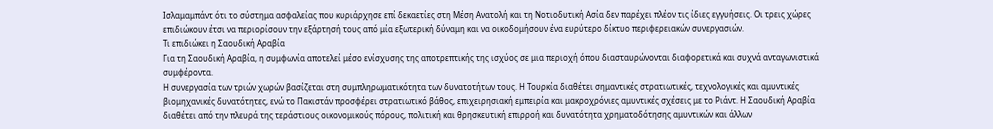Ισλαμαμπάντ ότι το σύστημα ασφαλείας που κυριάρχησε επί δεκαετίες στη Μέση Ανατολή και τη Νοτιοδυτική Ασία δεν παρέχει πλέον τις ίδιες εγγυήσεις. Οι τρεις χώρες επιδιώκουν έτσι να περιορίσουν την εξάρτησή τους από μία εξωτερική δύναμη και να οικοδομήσουν ένα ευρύτερο δίκτυο περιφερειακών συνεργασιών.
Τι επιδιώκει η Σαουδική Αραβία
Για τη Σαουδική Αραβία, η συμφωνία αποτελεί μέσο ενίσχυσης της αποτρεπτικής της ισχύος σε μια περιοχή όπου διασταυρώνονται διαφορετικά και συχνά ανταγωνιστικά συμφέροντα.
Η συνεργασία των τριών χωρών βασίζεται στη συμπληρωματικότητα των δυνατοτήτων τους. Η Τουρκία διαθέτει σημαντικές στρατιωτικές, τεχνολογικές και αμυντικές βιομηχανικές δυνατότητες, ενώ το Πακιστάν προσφέρει στρατιωτικό βάθος, επιχειρησιακή εμπειρία και μακροχρόνιες αμυντικές σχέσεις με το Ριάντ. Η Σαουδική Αραβία διαθέτει από την πλευρά της τεράστιους οικονομικούς πόρους, πολιτική και θρησκευτική επιρροή και δυνατότητα χρηματοδότησης αμυντικών και άλλων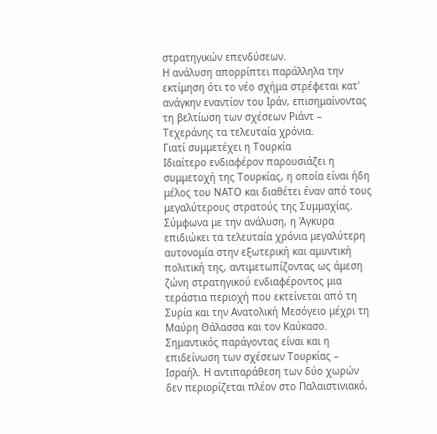στρατηγικών επενδύσεων.
Η ανάλυση απορρίπτει παράλληλα την εκτίμηση ότι το νέο σχήμα στρέφεται κατ' ανάγκην εναντίον του Ιράν, επισημαίνοντας τη βελτίωση των σχέσεων Ριάντ – Τεχεράνης τα τελευταία χρόνια.
Γιατί συμμετέχει η Τουρκία
Ιδιαίτερο ενδιαφέρον παρουσιάζει η συμμετοχή της Τουρκίας, η οποία είναι ήδη μέλος του ΝΑΤΟ και διαθέτει έναν από τους μεγαλύτερους στρατούς της Συμμαχίας.
Σύμφωνα με την ανάλυση, η Άγκυρα επιδιώκει τα τελευταία χρόνια μεγαλύτερη αυτονομία στην εξωτερική και αμυντική πολιτική της, αντιμετωπίζοντας ως άμεση ζώνη στρατηγικού ενδιαφέροντος μια τεράστια περιοχή που εκτείνεται από τη Συρία και την Ανατολική Μεσόγειο μέχρι τη Μαύρη Θάλασσα και τον Καύκασο.
Σημαντικός παράγοντας είναι και η επιδείνωση των σχέσεων Τουρκίας – Ισραήλ. Η αντιπαράθεση των δύο χωρών δεν περιορίζεται πλέον στο Παλαιστινιακό,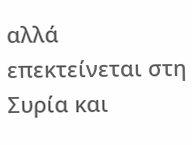αλλά επεκτείνεται στη Συρία και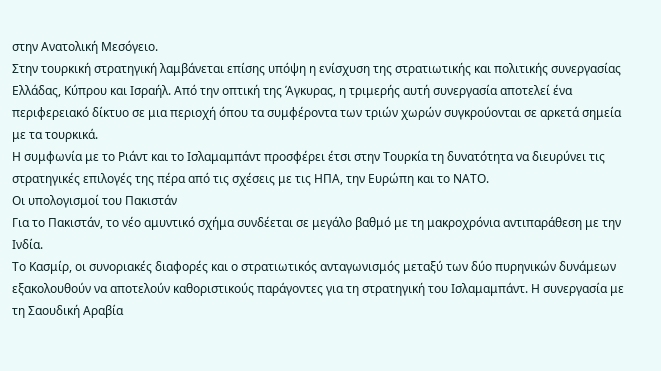στην Ανατολική Μεσόγειο.
Στην τουρκική στρατηγική λαμβάνεται επίσης υπόψη η ενίσχυση της στρατιωτικής και πολιτικής συνεργασίας Ελλάδας, Κύπρου και Ισραήλ. Από την οπτική της Άγκυρας, η τριμερής αυτή συνεργασία αποτελεί ένα περιφερειακό δίκτυο σε μια περιοχή όπου τα συμφέροντα των τριών χωρών συγκρούονται σε αρκετά σημεία με τα τουρκικά.
Η συμφωνία με το Ριάντ και το Ισλαμαμπάντ προσφέρει έτσι στην Τουρκία τη δυνατότητα να διευρύνει τις στρατηγικές επιλογές της πέρα από τις σχέσεις με τις ΗΠΑ, την Ευρώπη και το ΝΑΤΟ.
Οι υπολογισμοί του Πακιστάν
Για το Πακιστάν, το νέο αμυντικό σχήμα συνδέεται σε μεγάλο βαθμό με τη μακροχρόνια αντιπαράθεση με την Ινδία.
Το Κασμίρ, οι συνοριακές διαφορές και ο στρατιωτικός ανταγωνισμός μεταξύ των δύο πυρηνικών δυνάμεων εξακολουθούν να αποτελούν καθοριστικούς παράγοντες για τη στρατηγική του Ισλαμαμπάντ. Η συνεργασία με τη Σαουδική Αραβία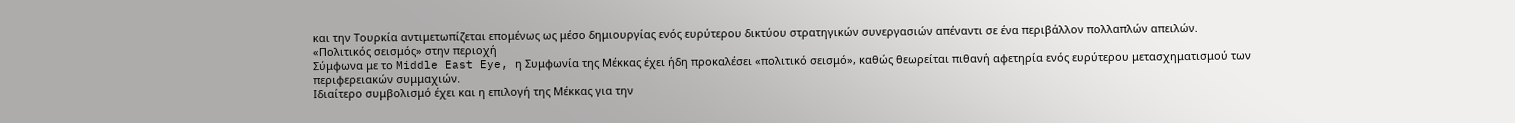και την Τουρκία αντιμετωπίζεται επομένως ως μέσο δημιουργίας ενός ευρύτερου δικτύου στρατηγικών συνεργασιών απέναντι σε ένα περιβάλλον πολλαπλών απειλών.
«Πολιτικός σεισμός» στην περιοχή
Σύμφωνα με το Middle East Eye, η Συμφωνία της Μέκκας έχει ήδη προκαλέσει «πολιτικό σεισμό», καθώς θεωρείται πιθανή αφετηρία ενός ευρύτερου μετασχηματισμού των περιφερειακών συμμαχιών.
Ιδιαίτερο συμβολισμό έχει και η επιλογή της Μέκκας για την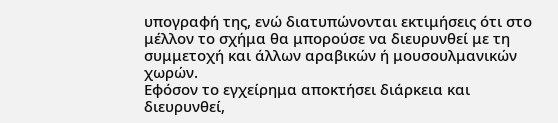υπογραφή της, ενώ διατυπώνονται εκτιμήσεις ότι στο μέλλον το σχήμα θα μπορούσε να διευρυνθεί με τη συμμετοχή και άλλων αραβικών ή μουσουλμανικών χωρών.
Εφόσον το εγχείρημα αποκτήσει διάρκεια και διευρυνθεί,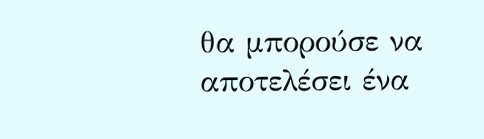θα μπορούσε να αποτελέσει ένα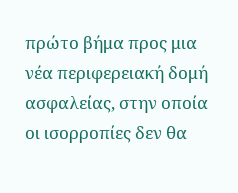πρώτο βήμα προς μια νέα περιφερειακή δομή ασφαλείας, στην οποία οι ισορροπίες δεν θα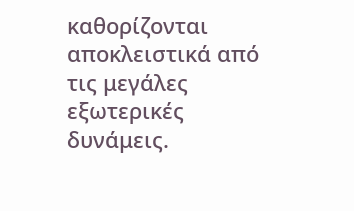καθορίζονται αποκλειστικά από τις μεγάλες εξωτερικές δυνάμεις.